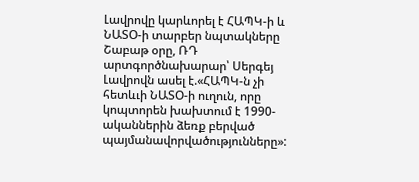Լավրովը կարևորել է ՀԱՊԿ-ի և ՆԱՏՕ-ի տարբեր նպտակները
Շաբաթ օրը, ՌԴ արտգործնախարար՝ Սերգեյ Լավրովն ասել է.«ՀԱՊԿ-ն չի հետևւի ՆԱՏՕ-ի ուղուն, որը կոպտորեն խախտում է 1990-ականներին ձեռք բերված պայմանավորվածությունները»: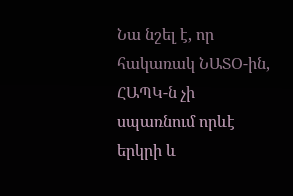Նա նշել է, որ հակառակ ՆԱՏՕ-ին, ՀԱՊԿ-ն չի սպառնում որևէ երկրի և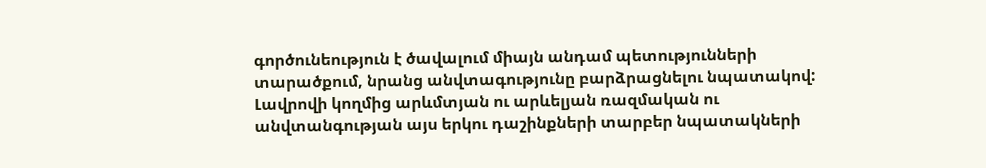գործունեություն է ծավալում միայն անդամ պետությունների տարածքում, նրանց անվտագությունը բարձրացնելու նպատակով:
Լավրովի կողմից արևմտյան ու արևելյան ռազմական ու անվտանգության այս երկու դաշինքների տարբեր նպատակների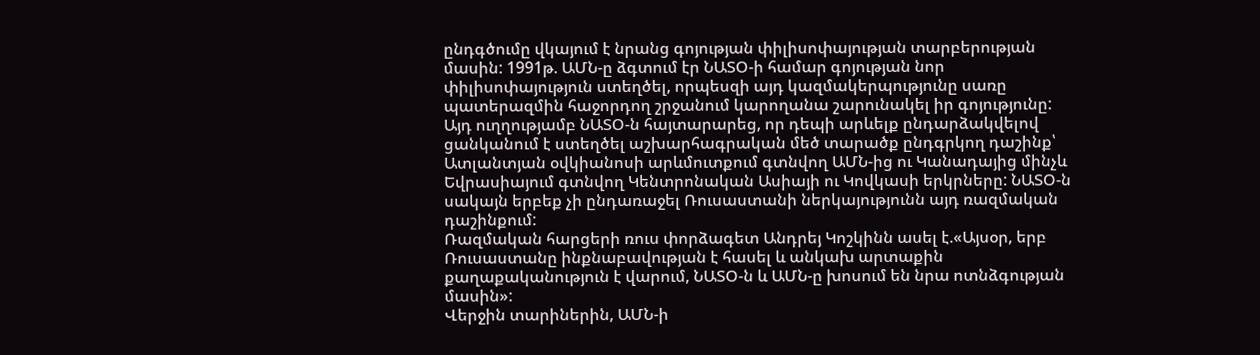ընդգծումը վկայում է նրանց գոյության փիլիսոփայության տարբերության մասին: 1991թ. ԱՄՆ-ը ձգտում էր ՆԱՏՕ-ի համար գոյության նոր փիլիսոփայություն ստեղծել, որպեսզի այդ կազմակերպությունը սառը պատերազմին հաջորդող շրջանում կարողանա շարունակել իր գոյությունը: Այդ ուղղությամբ ՆԱՏՕ-ն հայտարարեց, որ դեպի արևելք ընդարձակվելով ցանկանում է ստեղծել աշխարհագրական մեծ տարածք ընդգրկող դաշինք՝ Ատլանտյան օվկիանոսի արևմուտքում գտնվող ԱՄՆ-ից ու Կանադայից մինչև Եվրասիայում գտնվող Կենտրոնական Ասիայի ու Կովկասի երկրները: ՆԱՏՕ-ն սակայն երբեք չի ընդառաջել Ռուսաստանի ներկայությունն այդ ռազմական դաշինքում:
Ռազմական հարցերի ռուս փորձագետ Անդրեյ Կոշկինն ասել է.«Այսօր, երբ Ռուսաստանը ինքնաբավության է հասել և անկախ արտաքին քաղաքականություն է վարում, ՆԱՏՕ-ն և ԱՄՆ-ը խոսում են նրա ոտնձգության մասին»:
Վերջին տարիներին, ԱՄՆ-ի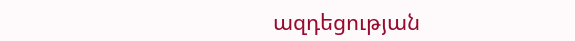ազդեցության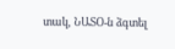տակ, ՆԱՏՕ-ն ձգտել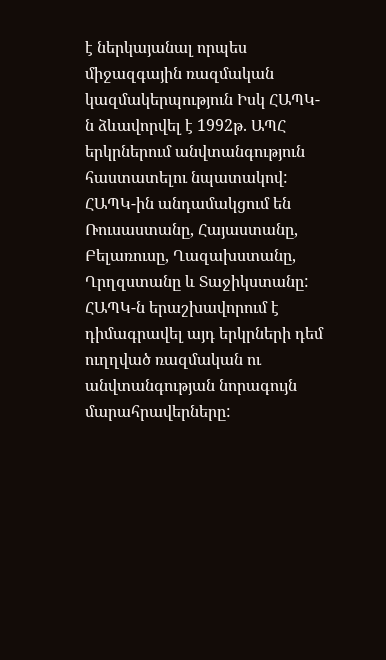է ներկայանալ որպես միջազգային ռազմական կազմակերպություն Իսկ ՀԱՊԿ-ն ձևավորվել է 1992թ. ԱՊՀ երկրներում անվտանգություն հաստատելու նպատակով: ՀԱՊԿ-ին անդամակցում են Ռուսաստանը, Հայաստանը, Բելառուսը, Ղազախստանը, Ղրղզստանը և Տաջիկստանը:
ՀԱՊԿ-ն երաշխավորում է դիմագրավել այդ երկրների դեմ ուղղված ռազմական ու անվտանգության նորագույն մարահրավերները: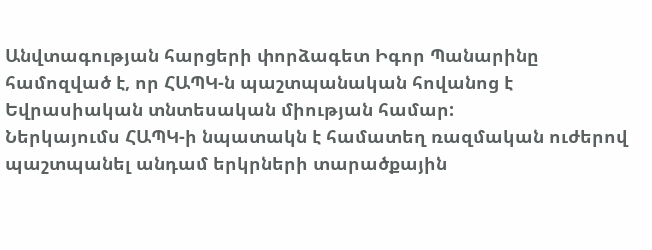Անվտագության հարցերի փորձագետ Իգոր Պանարինը համոզված է, որ ՀԱՊԿ-ն պաշտպանական հովանոց է Եվրասիական տնտեսական միության համար:
Ներկայումս ՀԱՊԿ-ի նպատակն է համատեղ ռազմական ուժերով պաշտպանել անդամ երկրների տարածքային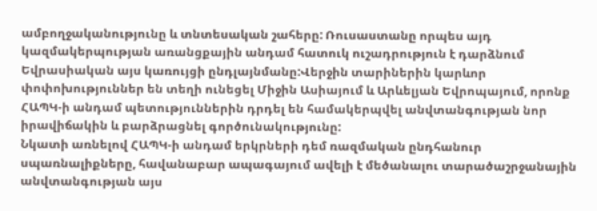ամբողջականությունը և տնտեսական շահերը: Ռուսաստանը որպես այդ կազմակերպության առանցքային անդամ հատուկ ուշադրություն է դարձնում Եվրասիական այս կառույցի ընդլայնմանը:Վերջին տարիներին կարևոր փոփոխություններ են տեղի ունեցել Միջին Ասիայում և Արևելյան Եվրոպայում, որոնք ՀԱՊԿ-ի անդամ պետություններին դրդել են համակերպվել անվտանգության նոր իրավիճակին և բարձրացնել գործունակությունը:
Նկատի առնելով ՀԱՊԿ-ի անդամ երկրների դեմ ռազմական ընդհանուր սպառնալիքները, հավանաբար ապագայում ավելի է մեծանալու տարածաշրջանային անվտանգության այս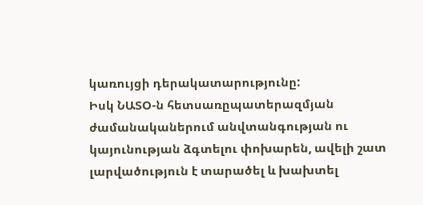կառույցի դերակատարությունը:
Իսկ ՆԱՏՕ-ն հետսառըպատերազմյան ժամանականերում անվտանգության ու կայունության ձգտելու փոխարեն, ավելի շատ լարվածություն է տարածել և խախտել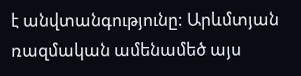է անվտանգությունը: Արևմտյան ռազմական ամենամեծ այս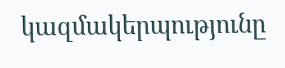կազմակերպությունը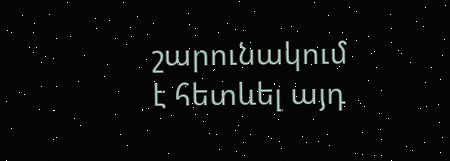շարունակում է հետևել այդ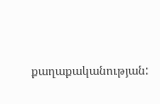քաղաքականության: